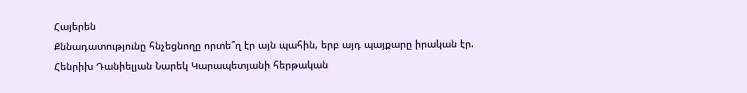Հայերեն
Քննադատությունը հնչեցնողը որտե՞ղ էր այն պահին, երբ այդ պայքարը իրական էր. Հենրիխ Դանիելյան Նարեկ Կարապետյանի հերթական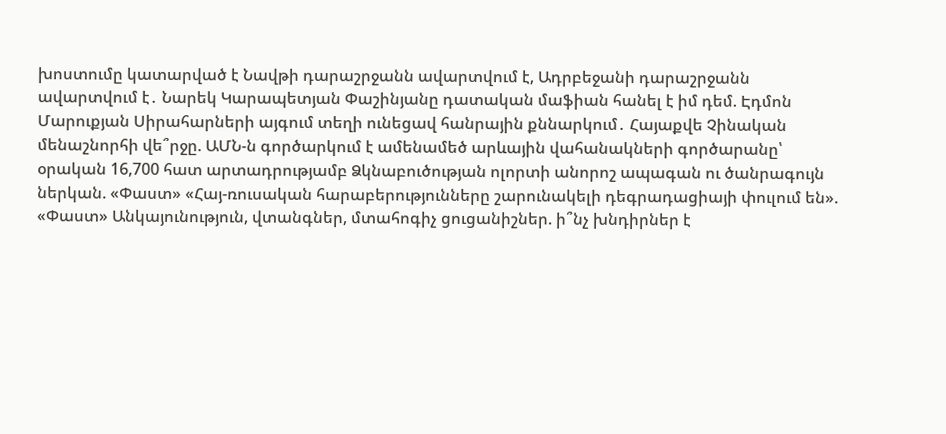խոստումը կատարված է Նավթի դարաշրջանն ավարտվում է, Ադրբեջանի դարաշրջանն ավարտվում է․ Նարեկ Կարապետյան Փաշինյանը դատական մաֆիան հանել է իմ դեմ. Էդմոն Մարուքյան Սիրահարների այգում տեղի ունեցավ հանրային քննարկում․ Հայաքվե Չինական մենաշնորհի վե՞րջը. ԱՄՆ-ն գործարկում է ամենամեծ արևային վահանակների գործարանը՝ օրական 16,700 հատ արտադրությամբ Ձկնաբուծության ոլորտի անորոշ ապագան ու ծանրագույն ներկան. «Փաստ» «Հայ-ռուսական հարաբերությունները շարունակելի դեգրադացիայի փուլում են». «Փաստ» Անկայունություն, վտանգներ, մտահոգիչ ցուցանիշներ. ի՞նչ խնդիրներ է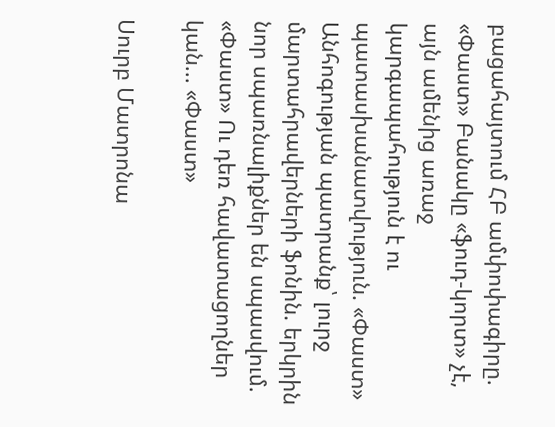բացահայտում ՀԲ ամփոփագիրը. «Փաստ» Բանակը «ֆուդ-կորտ» չէ, այն ամենից առաջ կարգապահություն է ու պատասխանատվություն. «Փաստ» Անհոգության պատրանք՝ լուրջ մարտահրավերների ֆոնին. երկրին նոր սպառնալիքներ են սպասվում. «Փաստ» Ու դեռ հավատացողներ կան... «Փաստ»

Սուրբ Մատրոնա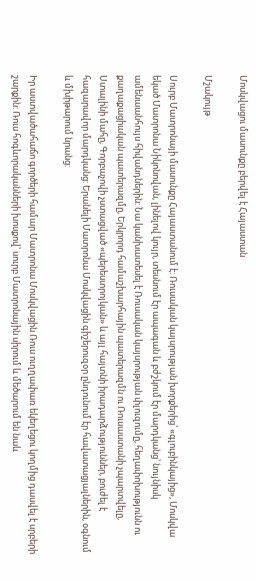Մոսկվացու մասունքը բերվել է Հայաստան

Մշակույթ

Սուրբ Մատրոնայի մասունքը Հայաստանում է: Ռուսական կայսրության խորքերից՝ «գլուբինկայից», Մոսկվա եկած Մատրոնա Նիկոնովան, լինելով կույր, տեսնում էր ապագան և բժշկում էր մարդկանց՝ նույնիսկ ամենաանհույս հիվանդներին: Նա կանխատեսել է Ռուսական կայսրության փլուզումը, հեղափոխությունն ու քաղաքացիական պատերազմը, Երկրորդ համաշխարհային պատերազմն ու Ռուսաստանի չպարտվելը, Ստալինի մահը, Գորբաչովի չստացված «պերեստրոյկան» և այլ հայտնի իրադարձություններ, բուժել է հազարավոր մարդկանց: Երանելի Մատրոնա Մոսկվացին գիշերուզօր ընդունում էր հավատացյալներին, օգնում և մխիթարում նրանց:

Իր աստվածահաճո գործերի համար Մատրոնա Մոսկվացին Ռուս ուղղափառ եկեղեցու կողմից դասվել է սրբերի շարքին: Ռուս հոգևորականների խոսքով՝ սուրբ Մատրոնային սիրում և մեծարում են նաև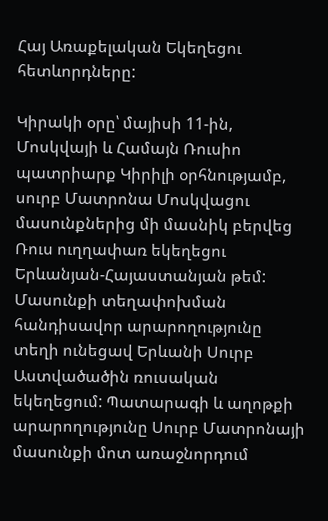Հայ Առաքելական Եկեղեցու հետևորդները:

Կիրակի օրը՝ մայիսի 11-ին, Մոսկվայի և Համայն Ռուսիո պատրիարք Կիրիլի օրհնությամբ, սուրբ Մատրոնա Մոսկվացու մասունքներից մի մասնիկ բերվեց Ռուս ուղղափառ եկեղեցու Երևանյան-Հայաստանյան թեմ: Մասունքի տեղափոխման հանդիսավոր արարողությունը տեղի ունեցավ Երևանի Սուրբ Աստվածածին ռուսական եկեղեցում: Պատարագի և աղոթքի արարողությունը Սուրբ Մատրոնայի մասունքի մոտ առաջնորդում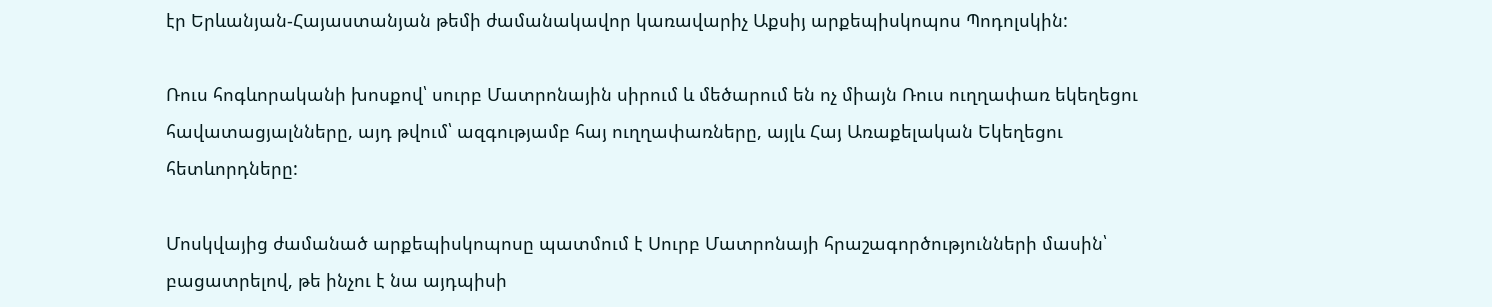էր Երևանյան-Հայաստանյան թեմի ժամանակավոր կառավարիչ Աքսիյ արքեպիսկոպոս Պոդոլսկին:

Ռուս հոգևորականի խոսքով՝ սուրբ Մատրոնային սիրում և մեծարում են ոչ միայն Ռուս ուղղափառ եկեղեցու հավատացյալնները, այդ թվում՝ ազգությամբ հայ ուղղափառները, այլև Հայ Առաքելական Եկեղեցու հետևորդները:

Մոսկվայից ժամանած արքեպիսկոպոսը պատմում է Սուրբ Մատրոնայի հրաշագործությունների մասին՝ բացատրելով, թե ինչու է նա այդպիսի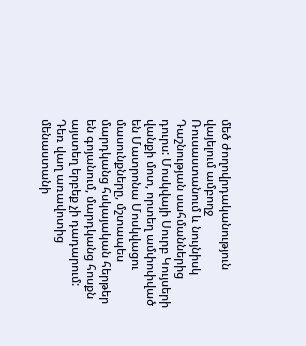մեծ ժողովրդականություն վայելում ամբողջ Ռուսաստանում և նույնիսկ Դաշնության սահմաններից դուրս: Մոսկվայի Սուրբ Կույսերի վանքի մոտ, որտեղ ամփոփված են Մատրոնա Մոսկվացու մասունքները, մշտապես մարդկանց հսկայական հերթեր են գոյանում, մարդկանց հոսքն այստեղ երբեք չի դադարում: Դեռ վաղ առավոտից մենաստանի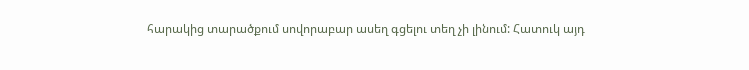հարակից տարածքում սովորաբար ասեղ գցելու տեղ չի լինում: Հատուկ այդ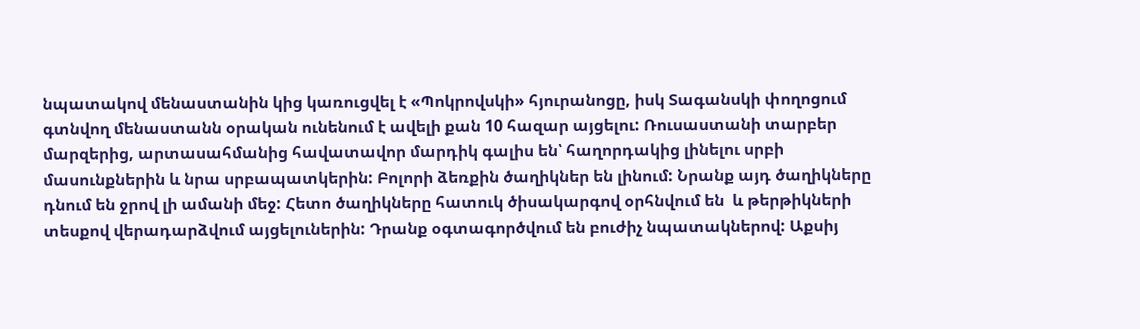նպատակով մենաստանին կից կառուցվել է «Պոկրովսկի» հյուրանոցը, իսկ Տագանսկի փողոցում գտնվող մենաստանն օրական ունենում է ավելի քան 10 հազար այցելու: Ռուսաստանի տարբեր մարզերից, արտասահմանից հավատավոր մարդիկ գալիս են՝ հաղորդակից լինելու սրբի մասունքներին և նրա սրբապատկերին: Բոլորի ձեռքին ծաղիկներ են լինում: Նրանք այդ ծաղիկները դնում են ջրով լի ամանի մեջ: Հետո ծաղիկները հատուկ ծիսակարգով օրհնվում են  և թերթիկների տեսքով վերադարձվում այցելուներին: Դրանք օգտագործվում են բուժիչ նպատակներով: Աքսիյ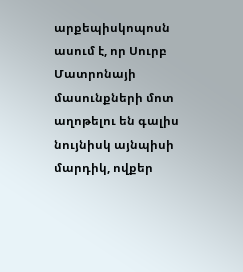արքեպիսկոպոսն ասում է, որ Սուրբ Մատրոնայի մասունքների մոտ աղոթելու են գալիս նույնիսկ այնպիսի մարդիկ, ովքեր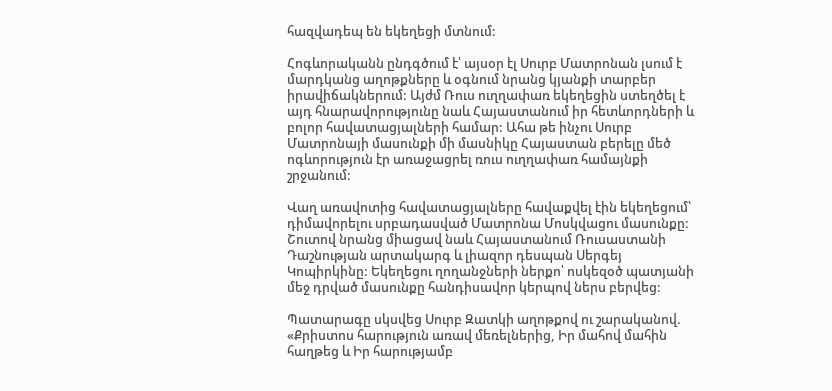հազվադեպ են եկեղեցի մտնում:

Հոգևորականն ընդգծում է՝ այսօր էլ Սուրբ Մատրոնան լսում է մարդկանց աղոթքները և օգնում նրանց կյանքի տարբեր իրավիճակներում: Այժմ Ռուս ուղղափառ եկեղեցին ստեղծել է այդ հնարավորությունը նաև Հայաստանում իր հետևորդների և բոլոր հավատացյալների համար: Ահա թե ինչու Սուրբ Մատրոնայի մասունքի մի մասնիկը Հայաստան բերելը մեծ ոգևորություն էր առաջացրել ռուս ուղղափառ համայնքի շրջանում:

Վաղ առավոտից հավատացյալները հավաքվել էին եկեղեցում՝ դիմավորելու սրբադասված Մատրոնա Մոսկվացու մասունքը: Շուտով նրանց միացավ նաև Հայաստանում Ռուսաստանի Դաշնության արտակարգ և լիազոր դեսպան Սերգեյ Կոպիրկինը: Եկեղեցու ղողանջների ներքո՝ ոսկեզօծ պատյանի մեջ դրված մասունքը հանդիսավոր կերպով ներս բերվեց:

Պատարագը սկսվեց Սուրբ Զատկի աղոթքով ու շարականով. «Քրիստոս հարություն առավ մեռելներից, Իր մահով մահին հաղթեց և Իր հարությամբ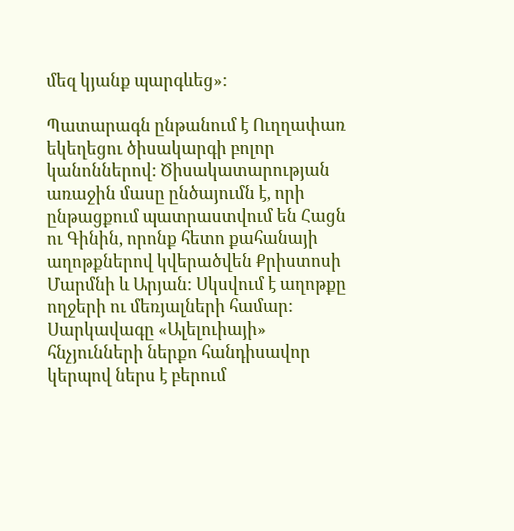մեզ կյանք պարգևեց»:

Պատարագն ընթանում է Ուղղափառ եկեղեցու ծիսակարգի բոլոր կանոններով: Ծիսակատարության առաջին մասը ընծայումն է, որի ընթացքում պատրաստվում են Հացն ու Գինին, որոնք հետո քահանայի աղոթքներով կվերածվեն Քրիստոսի Մարմնի և Արյան: Սկսվում է աղոթքը ողջերի ու մեռյալների համար: Սարկավագը «Ալելուիայի» հնչյունների ներքո հանդիսավոր կերպով ներս է բերում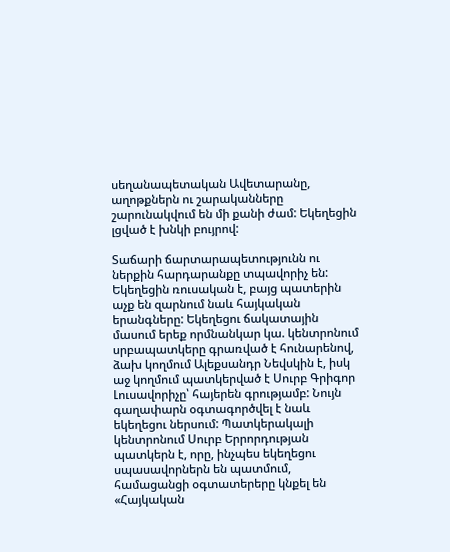սեղանապետական Ավետարանը, աղոթքներն ու շարականները շարունակվում են մի քանի ժամ: Եկեղեցին լցված է խնկի բույրով:

Տաճարի ճարտարապետությունն ու ներքին հարդարանքը տպավորիչ են: Եկեղեցին ռուսական է, բայց պատերին աչք են զարնում նաև հայկական երանգները: Եկեղեցու ճակատային մասում երեք որմնանկար կա. կենտրոնում սրբապատկերը գրառված է հունարենով, ձախ կողմում Ալեքսանդր Նեվսկին է, իսկ աջ կողմում պատկերված է Սուրբ Գրիգոր Լուսավորիչը՝ հայերեն գրությամբ: Նույն գաղափարն օգտագործվել է նաև եկեղեցու ներսում: Պատկերակալի կենտրոնում Սուրբ Երրորդության պատկերն է, որը, ինչպես եկեղեցու սպասավորներն են պատմում, համացանցի օգտատերերը կնքել են «Հայկական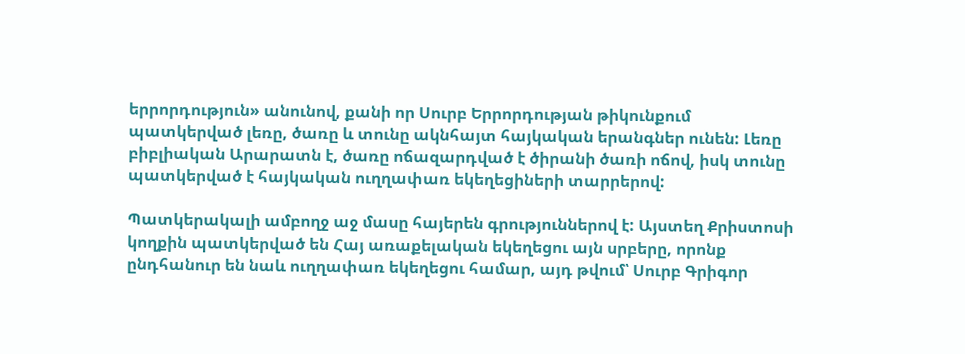երրորդություն» անունով, քանի որ Սուրբ Երրորդության թիկունքում պատկերված լեռը, ծառը և տունը ակնհայտ հայկական երանգներ ունեն: Լեռը բիբլիական Արարատն է, ծառը ոճազարդված է ծիրանի ծառի ոճով, իսկ տունը պատկերված է հայկական ուղղափառ եկեղեցիների տարրերով:

Պատկերակալի ամբողջ աջ մասը հայերեն գրություններով է: Այստեղ Քրիստոսի կողքին պատկերված են Հայ առաքելական եկեղեցու այն սրբերը, որոնք ընդհանուր են նաև ուղղափառ եկեղեցու համար, այդ թվում՝ Սուրբ Գրիգոր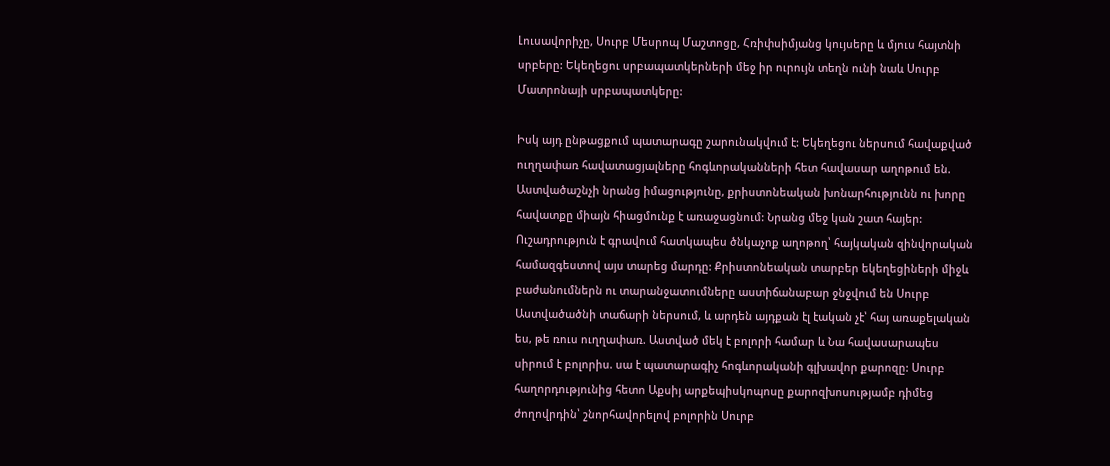Լուսավորիչը, Սուրբ Մեսրոպ Մաշտոցը, Հռիփսիմյանց կույսերը և մյուս հայտնի սրբերը: Եկեղեցու սրբապատկերների մեջ իր ուրույն տեղն ունի նաև Սուրբ Մատրոնայի սրբապատկերը:

Իսկ այդ ընթացքում պատարագը շարունակվում է: Եկեղեցու ներսում հավաքված ուղղափառ հավատացյալները հոգևորականների հետ հավասար աղոթում են. Աստվածաշնչի նրանց իմացությունը, քրիստոնեական խոնարհությունն ու խորը հավատքը միայն հիացմունք է առաջացնում: Նրանց մեջ կան շատ հայեր: Ուշադրություն է գրավում հատկապես ծնկաչոք աղոթող՝ հայկական զինվորական համազգեստով այս տարեց մարդը: Քրիստոնեական տարբեր եկեղեցիների միջև բաժանումներն ու տարանջատումները աստիճանաբար ջնջվում են Սուրբ Աստվածածնի տաճարի ներսում, և արդեն այդքան էլ էական չէ՝ հայ առաքելական ես, թե ռուս ուղղափառ. Աստված մեկ է բոլորի համար և Նա հավասարապես սիրում է բոլորիս. սա է պատարագիչ հոգևորականի գլխավոր քարոզը: Սուրբ հաղորդությունից հետո Աքսիյ արքեպիսկոպոսը քարոզխոսությամբ դիմեց ժողովրդին՝ շնորհավորելով բոլորին Սուրբ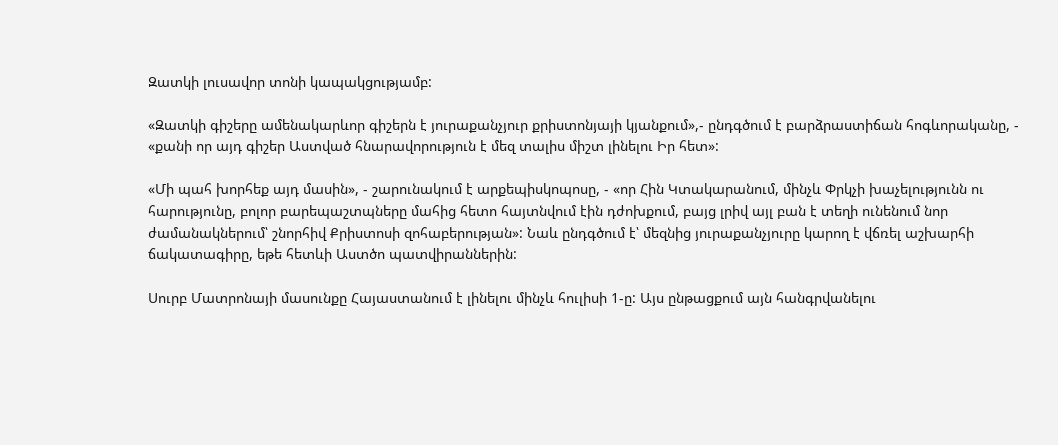Զատկի լուսավոր տոնի կապակցությամբ:

«Զատկի գիշերը ամենակարևոր գիշերն է յուրաքանչյուր քրիստոնյայի կյանքում»,- ընդգծում է բարձրաստիճան հոգևորականը, - «քանի որ այդ գիշեր Աստված հնարավորություն է մեզ տալիս միշտ լինելու Իր հետ»:

«Մի պահ խորհեք այդ մասին», - շարունակում է արքեպիսկոպոսը, - «որ Հին Կտակարանում, մինչև Փրկչի խաչելությունն ու հարությունը, բոլոր բարեպաշտպները մահից հետո հայտնվում էին դժոխքում, բայց լրիվ այլ բան է տեղի ունենում նոր ժամանակներում՝ շնորհիվ Քրիստոսի զոհաբերության»: Նաև ընդգծում է՝ մեզնից յուրաքանչյուրը կարող է վճռել աշխարհի ճակատագիրը, եթե հետևի Աստծո պատվիրաններին:

Սուրբ Մատրոնայի մասունքը Հայաստանում է լինելու մինչև հուլիսի 1-ը: Այս ընթացքում այն հանգրվանելու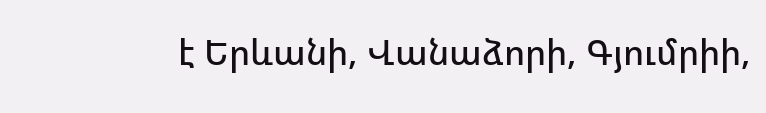է Երևանի, Վանաձորի, Գյումրիի,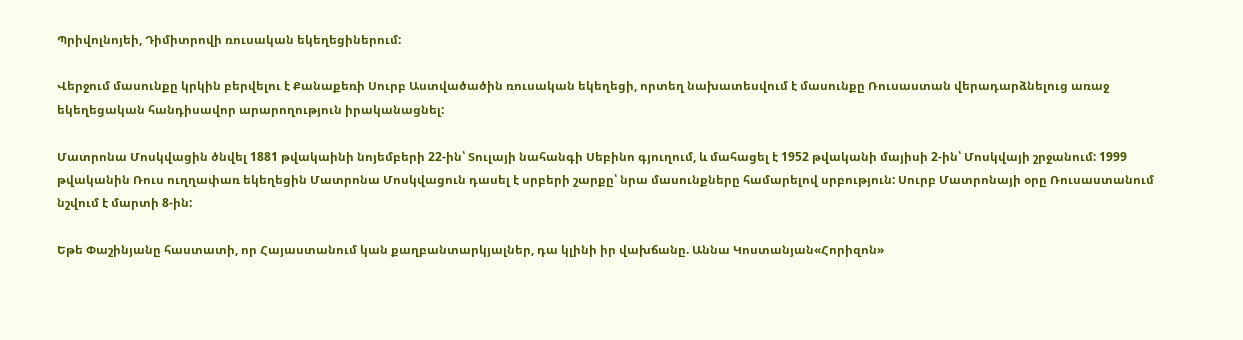Պրիվոլնոյեի, Դիմիտրովի ռուսական եկեղեցիներում:

Վերջում մասունքը կրկին բերվելու է Քանաքեռի Սուրբ Աստվածածին ռուսական եկեղեցի, որտեղ նախատեսվում է մասունքը Ռուսաստան վերադարձնելուց առաջ եկեղեցական հանդիսավոր արարողություն իրականացնել:

Մատրոնա Մոսկվացին ծնվել 1881 թվակաինի նոյեմբերի 22-ին՝ Տուլայի նահանգի Սեբինո գյուղում, և մահացել է 1952 թվականի մայիսի 2-ին՝ Մոսկվայի շրջանում: 1999 թվականին Ռուս ուղղափառ եկեղեցին Մատրոնա Մոսկվացուն դասել է սրբերի շարքը՝ նրա մասունքները համարելով սրբություն: Սուրբ Մատրոնայի օրը Ռուսաստանում նշվում է մարտի 8-ին:

Եթե Փաշինյանը հաստատի, որ Հայաստանում կան քաղբանտարկյալներ, դա կլինի իր վախճանը. Աննա Կոստանյան«Հորիզոն»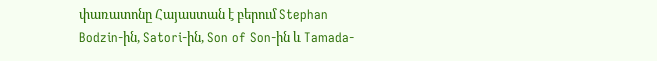փառատոնը Հայաստան է բերում Stephan Bodzin-ին, Satori-ին, Son of Son-ին և Tamada-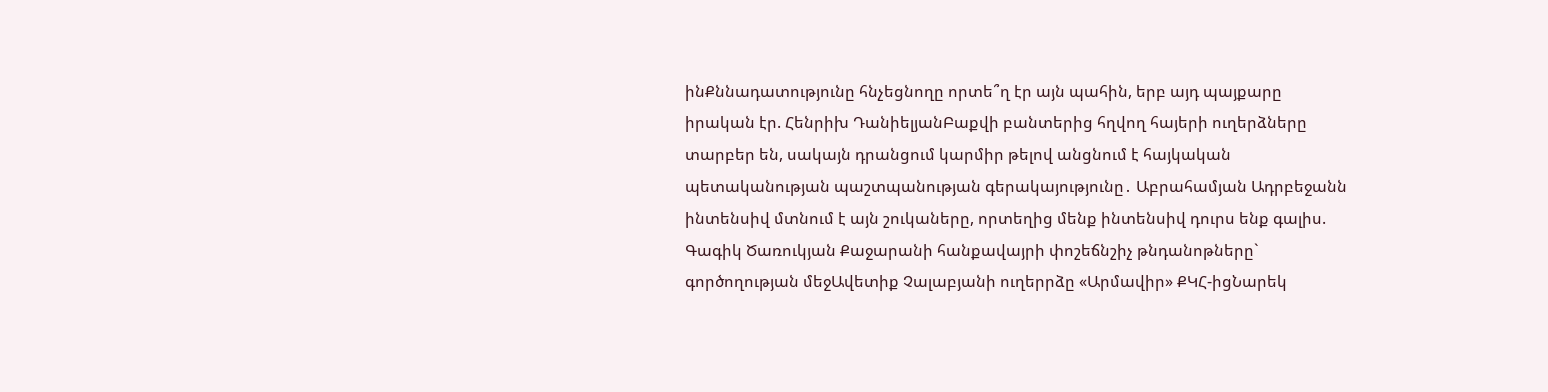ինՔննադատությունը հնչեցնողը որտե՞ղ էր այն պահին, երբ այդ պայքարը իրական էր. Հենրիխ ԴանիելյանԲաքվի բանտերից հղվող հայերի ուղերձները տարբեր են, սակայն դրանցում կարմիր թելով անցնում է հայկական պետականության պաշտպանության գերակայությունը․ Աբրահամյան Ադրբեջանն ինտենսիվ մտնում է այն շուկաները, որտեղից մենք ինտենսիվ դուրս ենք գալիս. Գագիկ Ծառուկյան Քաջարանի հանքավայրի փոշեճնշիչ թնդանոթները` գործողության մեջԱվետիք Չալաբյանի ուղերրձը «Արմավիր» ՔԿՀ-իցՆարեկ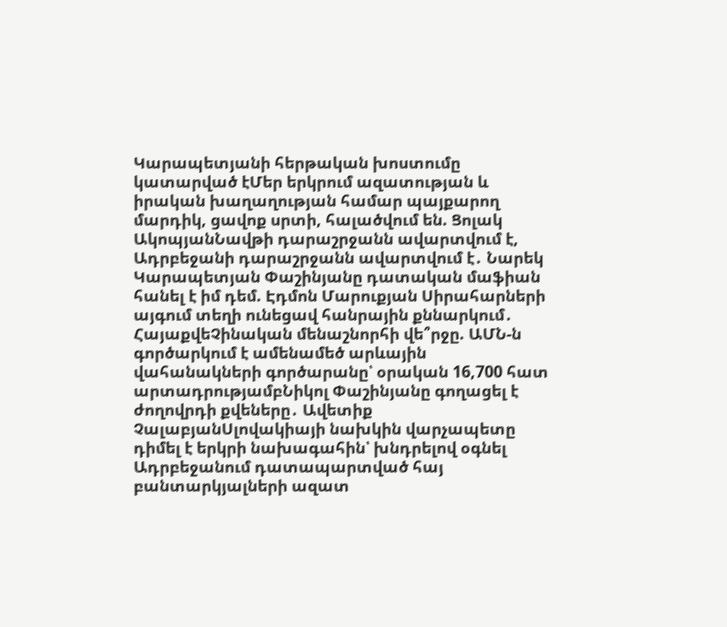Կարապետյանի հերթական խոստումը կատարված էՄեր երկրում ազատության և իրական խաղաղության համար պայքարող մարդիկ, ցավոք սրտի, հալածվում են. Ցոլակ ԱկոպյանՆավթի դարաշրջանն ավարտվում է, Ադրբեջանի դարաշրջանն ավարտվում է․ Նարեկ Կարապետյան Փաշինյանը դատական մաֆիան հանել է իմ դեմ. Էդմոն Մարուքյան Սիրահարների այգում տեղի ունեցավ հանրային քննարկում․ ՀայաքվեՉինական մենաշնորհի վե՞րջը. ԱՄՆ-ն գործարկում է ամենամեծ արևային վահանակների գործարանը՝ օրական 16,700 հատ արտադրությամբՆիկոլ Փաշինյանը գողացել է ժողովրդի քվեները․ Ավետիք ՉալաբյանՍլովակիայի նախկին վարչապետը դիմել է երկրի նախագահին՝ խնդրելով օգնել Ադրբեջանում դատապարտված հայ բանտարկյալների ազատ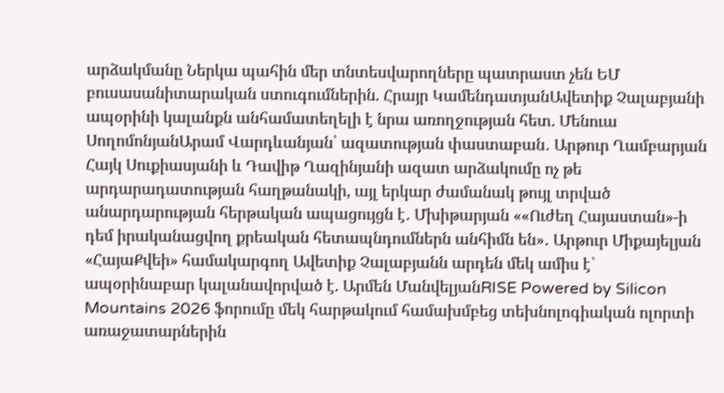արձակմանը Ներկա պահին մեր տնտեսվարողները պատրաստ չեն ԵՄ բուսասանիտարական ստուգումներին. Հրայր ԿամենդատյանԱվետիք Չալաբյանի ապօրինի կալանքն անհամատեղելի է նրա առողջության հետ. Մենուա ՍողոմոնյանԱրամ Վարդևանյան՝ ազատության փաստաբան․ Արթուր Ղամբարյան Հայկ Սուքիասյանի և Դավիթ Ղազինյանի ազատ արձակումը ոչ թե արդարադատության հաղթանակի, այլ երկար ժամանակ թույլ տրված անարդարության հերթական ապացույցն է․ Մխիթարյան ««Ուժեղ Հայաստան»-ի դեմ իրականացվող քրեական հետապնդումներն անհիմն են»․ Արթուր Միքայելյան «ՀայաՔվեի» համակարգող Ավետիք Չալաբյանն արդեն մեկ ամիս է` ապօրինաբար կալանավորված է. Արմեն ՄանվելյանRISE Powered by Silicon Mountains 2026 ֆորումը մեկ հարթակում համախմբեց տեխնոլոգիական ոլորտի առաջատարներին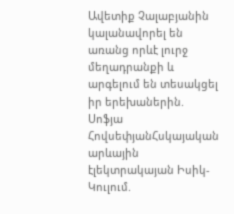Ավետիք Չալաբյանին կալանավորել են առանց որևէ լուրջ մեղադրանքի և արգելում են տեսակցել իր երեխաներին. Սոֆյա ՀովսեփյանՀսկայական արևային էլեկտրակայան Իսիկ-Կուլում.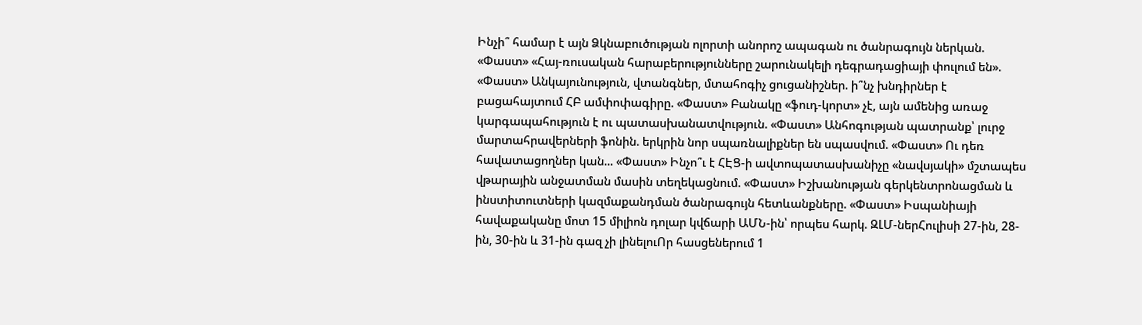Ինչի՞ համար է այն Ձկնաբուծության ոլորտի անորոշ ապագան ու ծանրագույն ներկան. «Փաստ» «Հայ-ռուսական հարաբերությունները շարունակելի դեգրադացիայի փուլում են». «Փաստ» Անկայունություն, վտանգներ, մտահոգիչ ցուցանիշներ. ի՞նչ խնդիրներ է բացահայտում ՀԲ ամփոփագիրը. «Փաստ» Բանակը «ֆուդ-կորտ» չէ, այն ամենից առաջ կարգապահություն է ու պատասխանատվություն. «Փաստ» Անհոգության պատրանք՝ լուրջ մարտահրավերների ֆոնին. երկրին նոր սպառնալիքներ են սպասվում. «Փաստ» Ու դեռ հավատացողներ կան... «Փաստ» Ինչո՞ւ է ՀԷՑ-ի ավտոպատասխանիչը «նավսյակի» մշտապես վթարային անջատման մասին տեղեկացնում. «Փաստ» Իշխանության գերկենտրոնացման և ինստիտուտների կազմաքանդման ծանրագույն հետևանքները. «Փաստ» Իսպանիայի հավաքականը մոտ 15 միլիոն դոլար կվճարի ԱՄՆ-ին՝ որպես հարկ. ԶԼՄ-ներՀուլիսի 27-ին, 28-ին, 30-ին և 31-ին գազ չի լինելուՈր հասցեներում 1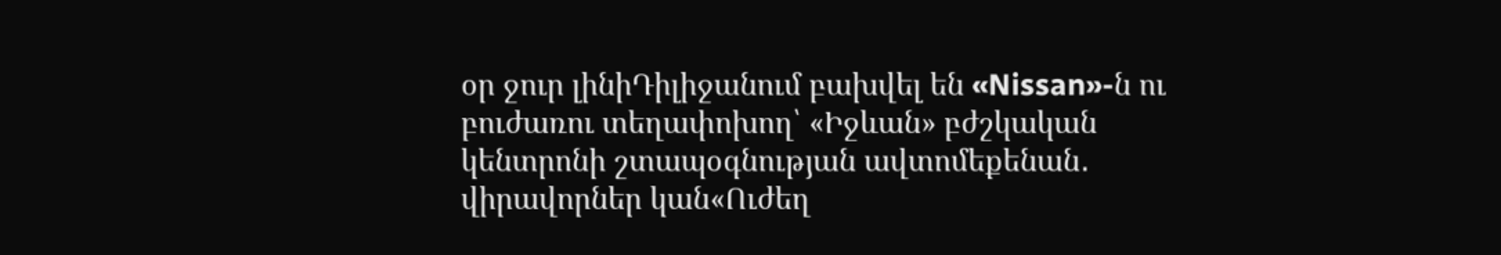օր ջուր լինիԴիլիջանում բախվել են «Nissan»-ն ու բուժառու տեղափոխող՝ «Իջևան» բժշկական կենտրոնի շտապօգնության ավտոմեքենան․ վիրավորներ կան«Ուժեղ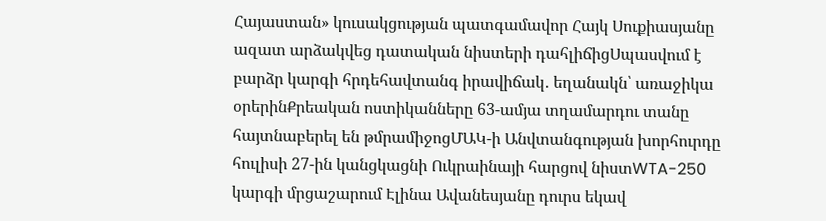Հայաստան» կուսակցության պատգամավոր Հայկ Սուքիասյանը ազատ արձակվեց դատական նիստերի դահլիճիցՍպասվում է բարձր կարգի հրդեհավտանգ իրավիճակ․ եղանակն՝ առաջիկա օրերինՔրեական ոստիկանները 63-ամյա տղամարդու տանը հայտնաբերել են թմրամիջոցՄԱԿ-ի Անվտանգության խորհուրդը հուլիսի 27-ին կանցկացնի Ուկրաինայի հարցով նիստWTA-250 կարգի մրցաշարում Էլինա Ավանեսյանը դուրս եկավ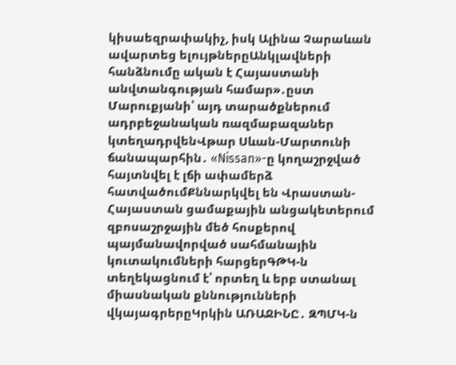կիսաեզրափակիչ, իսկ Ալինա Չարաևան ավարտեց ելույթներըԱնկլավների հանձնումը ական է Հայաստանի անվտանգության համար»․ըստ Մարուքյանի՝ այդ տարածքներում ադրբեջանական ռազմաբազաներ կտեղադրվենՎթար Սևան-Մարտունի ճանապարհին․ «Nissan»-ը կողաշրջված հայտնվել է լճի ափամերձ հատվածումՔննարկվել են Վրաստան-Հայաստան ցամաքային անցակետերում զբոսաշրջային մեծ հոսքերով պայմանավորված սահմանային կուտակումների հարցերԳԹԿ-ն տեղեկացնում է՝ որտեղ և երբ ստանալ միասնական քննությունների վկայագրերըԿրկին ԱՌԱՋԻՆԸ․ ԶՊՄԿ-ն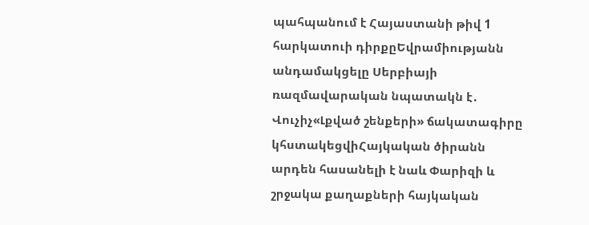պահպանում է Հայաստանի թիվ 1 հարկատուի դիրքըԵվրամիությանն անդամակցելը Սերբիայի ռազմավարական նպատակն է․ Վուչիչ«Լքված շենքերի» ճակատագիրը կհստակեցվիՀայկական ծիրանն արդեն հասանելի է նաև Փարիզի և շրջակա քաղաքների հայկական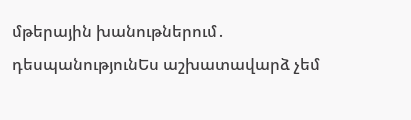մթերային խանութներում․ դեսպանությունԵս աշխատավարձ չեմ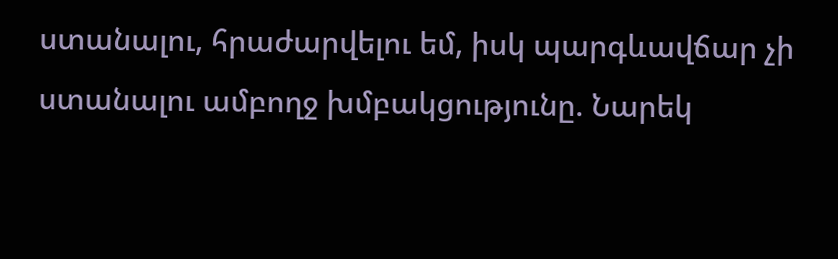ստանալու, հրաժարվելու եմ, իսկ պարգևավճար չի ստանալու ամբողջ խմբակցությունը. Նարեկ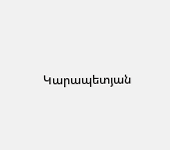Կարապետյան